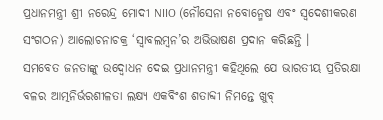ପ୍ରଧାନମନ୍ତ୍ରୀ ଶ୍ରୀ ନରେନ୍ଦ୍ର ମୋଦୀ NIIO (ନୌସେନା ନବୋନ୍ମେଷ ଏବଂ ସ୍ୱଦେଶୀକରଣ ସଂଗଠନ) ଆଲୋଚନାଚକ୍ର ‘ସ୍ୱାବଲମ୍ବନ’ର ଅଭିଭାଷଣ ପ୍ରଦାନ କରିଛନ୍ତି ।
ସମବେତ ଜନତାଙ୍କୁ ଉଦ୍ବୋଧନ ଦେଇ ପ୍ରଧାନମନ୍ତ୍ରୀ କହିଥିଲେ ଯେ ଭାରତୀୟ ପ୍ରତିରକ୍ଷା ବଳର ଆତ୍ମନିର୍ଭରଶୀଳତା ଲକ୍ଷ୍ୟ ଏକବିଂଶ ଶତାବ୍ଦୀ ନିମନ୍ତେ ଖୁବ୍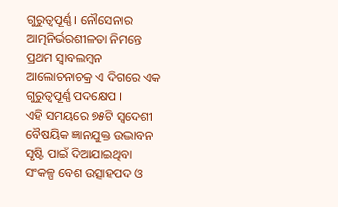ଗୁରୁତ୍ୱପୂର୍ଣ୍ଣ । ନୌସେନାର ଆତ୍ମନିର୍ଭରଶୀଳତା ନିମନ୍ତେ ପ୍ରଥମ ସ୍ୱାବଲମ୍ବନ ଆଲୋଚନାଚକ୍ର ଏ ଦିଗରେ ଏକ ଗୁରୁତ୍ୱପୂର୍ଣ୍ଣ ପଦକ୍ଷେପ ।
ଏହି ସମୟରେ ୭୫ଟି ସ୍ୱଦେଶୀ ବୈଷୟିକ ଜ୍ଞାନଯୁକ୍ତ ଉଦ୍ଭାବନ ସୃଷ୍ଟି ପାଇଁ ଦିଆଯାଇଥିବା ସଂକଳ୍ପ ବେଶ ଉତ୍ସାହପଦ ଓ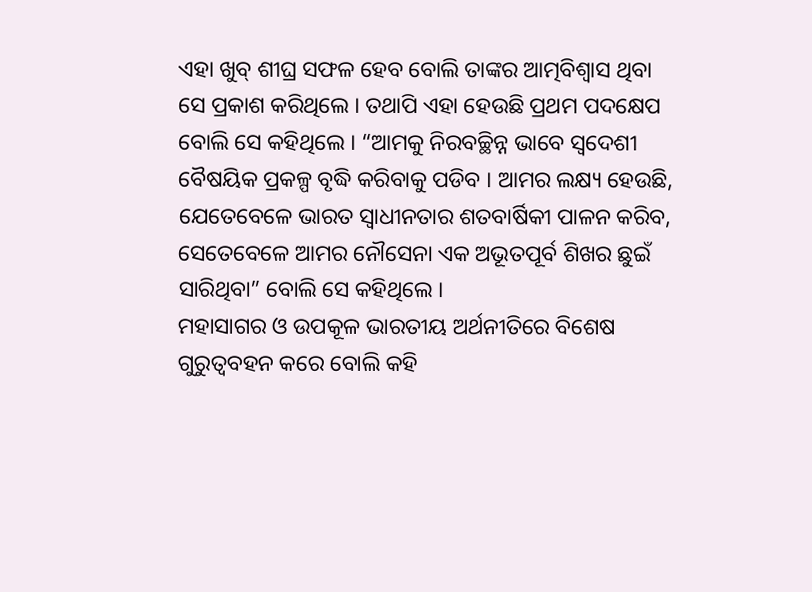ଏହା ଖୁବ୍ ଶୀଘ୍ର ସଫଳ ହେବ ବୋଲି ତାଙ୍କର ଆତ୍ମବିଶ୍ୱାସ ଥିବା ସେ ପ୍ରକାଶ କରିଥିଲେ । ତଥାପି ଏହା ହେଉଛି ପ୍ରଥମ ପଦକ୍ଷେପ ବୋଲି ସେ କହିଥିଲେ । “ଆମକୁ ନିରବଚ୍ଛିନ୍ନ ଭାବେ ସ୍ୱଦେଶୀ ବୈଷୟିକ ପ୍ରକଳ୍ପ ବୃଦ୍ଧି କରିବାକୁ ପଡିବ । ଆମର ଲକ୍ଷ୍ୟ ହେଉଛି, ଯେତେବେଳେ ଭାରତ ସ୍ୱାଧୀନତାର ଶତବାର୍ଷିକୀ ପାଳନ କରିବ, ସେତେବେଳେ ଆମର ନୌସେନା ଏକ ଅଭୂତପୂର୍ବ ଶିଖର ଛୁଇଁ ସାରିଥିବା” ବୋଲି ସେ କହିଥିଲେ ।
ମହାସାଗର ଓ ଉପକୂଳ ଭାରତୀୟ ଅର୍ଥନୀତିରେ ବିଶେଷ ଗୁରୁତ୍ୱବହନ କରେ ବୋଲି କହି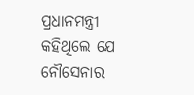ପ୍ରଧାନମନ୍ତ୍ରୀ କହିଥିଲେ ଯେ ନୌସେନାର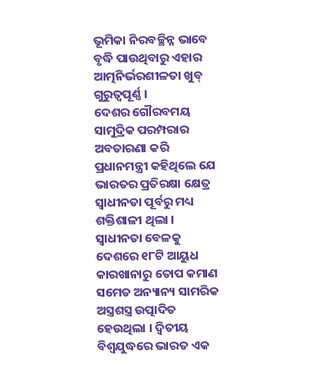ଭୂମିକା ନିରବଚ୍ଛିନ୍ନ ଭାବେ ବୃଦ୍ଧି ପାଉଥିବାରୁ ଏହାର ଆତ୍ମନିର୍ଭରଶୀଳତା ଖୁବ୍ ଗୁରୁତ୍ୱପୂର୍ଣ୍ଣ ।
ଦେଶର ଗୌରବମୟ ସାମୁଦ୍ରିକ ପରମ୍ପରାର ଅବତାରଣା କରି ପ୍ରଧାନମନ୍ତ୍ରୀ କହିଥିଲେ ଯେ ଭାରତର ପ୍ରତିରକ୍ଷା କ୍ଷେତ୍ର ସ୍ୱାଧୀନତା ପୂର୍ବରୁ ମଧ୍ୟ ଶକ୍ତିଶାଳୀ ଥିଲା । ସ୍ୱାଧୀନତା ବେଳକୁ ଦେଶରେ ୧୮ଟି ଆୟୁଧ କାରଖାନାରୁ ତୋପ କମାଣ ସମେତ ଅନ୍ୟାନ୍ୟ ସାମରିକ ଅସ୍ତ୍ରଶସ୍ତ୍ର ଉତ୍ପାଦିତ ହେଉଥିଲା । ଦ୍ୱିତୀୟ ବିଶ୍ୱଯୁଦ୍ଧରେ ଭାରତ ଏକ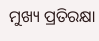ମୁଖ୍ୟ ପ୍ରତିରକ୍ଷା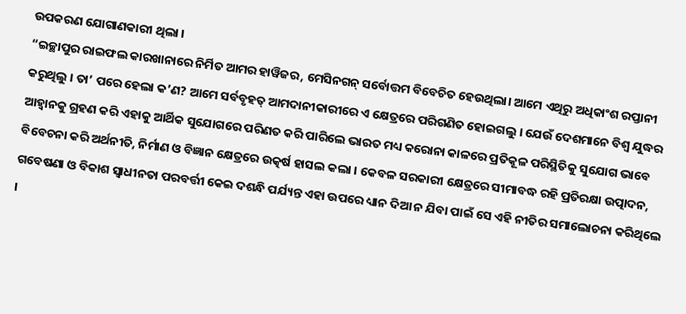ଉପକରଣ ଯୋଗାଣକାରୀ ଥିଲା ।
“ଇଚ୍ଛାପୁର ରାଇଫଲ କାରଖାନାରେ ନିର୍ମିତ ଆମର ହାୱିଜର, ମେସିନଗନ୍ ସର୍ବୋତ୍ତମ ବିବେଚିତ ହେଉଥିଲା। ଆମେ ଏଥିରୁ ଅଧିକାଂଶ ରପ୍ତାନୀ କରୁଥିଲୁ । ତା’ ପରେ ହେଲା କ’ଣ? ଆମେ ସର୍ବବୃହତ୍ ଆମଦାନୀକାରୀରେ ଏ କ୍ଷେତ୍ରରେ ପରିଗଣିତ ହୋଇଗଲୁ । ଯେଉଁ ଦେଶମାନେ ବିଶ୍ୱ ଯୁଦ୍ଧର ଆହ୍ୱାନକୁ ଗ୍ରହଣ କରି ଏହାକୁ ଆର୍ଥିକ ସୁଯୋଗରେ ପରିଣତ କରି ପାରିଲେ ଭାରତ ମଧ୍ୟ କରୋନା କାଳରେ ପ୍ରତିକୂଳ ପରିସ୍ଥିତିକୁ ସୁଯୋଗ ଭାବେ ବିବେଚନା କରି ଅର୍ଥନୀତି, ନିର୍ମାଣ ଓ ବିଜ୍ଞାନ କ୍ଷେତ୍ରରେ ଉତ୍କର୍ଷ ହାସଲ କଲା । କେବଳ ସରକାରୀ କ୍ଷେତ୍ରରେ ସୀମାବଦ୍ଧ ରହି ପ୍ରତିରକ୍ଷା ଉତ୍ପାଦନ, ଗବେଷଣା ଓ ବିକାଶ ସ୍ୱାଧୀନତା ପରବର୍ତ୍ତୀ କେଇ ଦଶନ୍ଧି ପର୍ଯ୍ୟନ୍ତ ଏହା ଉପରେ ଧ୍ୟାନ ଦିଆ ନ ଯିବା ପାଇଁ ସେ ଏହି ନୀତିର ସମାଲୋଚନା କରିଥିଲେ ।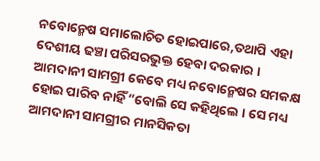ନବୋନ୍ମେଷ ସମାଲୋଚିତ ହୋଇପାରେ,ତଥାପି ଏହା ଦେଶୀୟ ଢଞ୍ଚା ପରିସରଭୁକ୍ତ ହେବା ଦରକାର । ଆମଦାନୀ ସାମଗ୍ରୀ କେବେ ମଧ୍ୟ ନବୋନ୍ମେଷର ସମକକ୍ଷ ହୋଇ ପାରିବ ନାହିଁ”ବୋଲି ସେ କହିଥିଲେ । ସେ ମଧ୍ୟ ଆମଦାନୀ ସାମଗ୍ରୀର ମାନସିକତା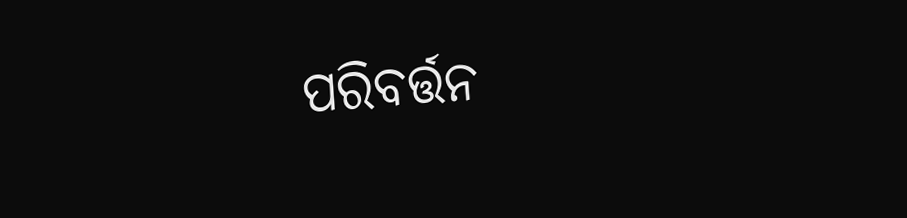ପରିବର୍ତ୍ତନ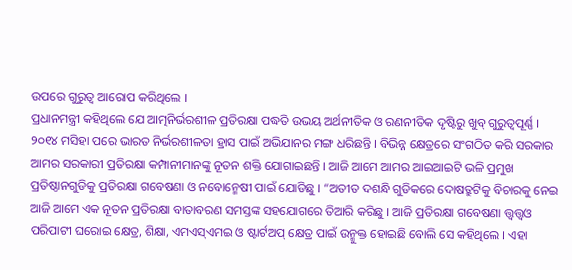ଉପରେ ଗୁରୁତ୍ୱ ଆରୋପ କରିଥିଲେ ।
ପ୍ରଧାନମନ୍ତ୍ରୀ କହିଥିଲେ ଯେ ଆତ୍ମନିର୍ଭରଶୀଳ ପ୍ରତିରକ୍ଷା ପଦ୍ଧତି ଉଭୟ ଅର୍ଥନୀତିକ ଓ ରଣନୀତିକ ଦୃଷ୍ଟିରୁ ଖୁବ୍ ଗୁରୁତ୍ୱପୂର୍ଣ୍ଣ । ୨୦୧୪ ମସିହା ପରେ ଭାରତ ନିର୍ଭରଶୀଳତା ହ୍ରାସ ପାଇଁ ଅଭିଯାନର ମଙ୍ଗ ଧରିଛନ୍ତି । ବିଭିନ୍ନ କ୍ଷେତ୍ରରେ ସଂଗଠିତ କରି ସରକାର ଆମର ସରକାରୀ ପ୍ରତିରକ୍ଷା କମ୍ପାନୀମାନଙ୍କୁ ନୂତନ ଶକ୍ତି ଯୋଗାଇଛନ୍ତି । ଆଜି ଆମେ ଆମର ଆଇଆଇଟି ଭଳି ପ୍ରମୁଖ ପ୍ରତିଷ୍ଠାନଗୁଡିକୁ ପ୍ରତିରକ୍ଷା ଗବେଷଣା ଓ ନବୋନ୍ମେଷୀ ପାଇଁ ଯୋଡିଛୁ । “ଅତୀତ ଦଶନ୍ଧି ଗୁଡିକରେ ଦୋଷତ୍ରୁଟିକୁ ବିଚାରକୁ ନେଇ ଆଜି ଆମେ ଏକ ନୂତନ ପ୍ରତିରକ୍ଷା ବାତାବରଣ ସମସ୍ତଙ୍କ ସହଯୋଗରେ ତିଆରି କରିଛୁ । ଆଜି ପ୍ରତିରକ୍ଷା ଗବେଷଣା ତ୍ତ୍ୱତ୍ତ୍ୱଓ ପରିପାଟୀ ଘରୋଇ କ୍ଷେତ୍ର, ଶିକ୍ଷା, ଏମଏସ୍ଏମଇ ଓ ଷ୍ଟାର୍ଟଅପ୍ କ୍ଷେତ୍ର ପାଇଁ ଉନ୍ମୁକ୍ତ ହୋଇଛି ବୋଲି ସେ କହିଥିଲେ । ଏହା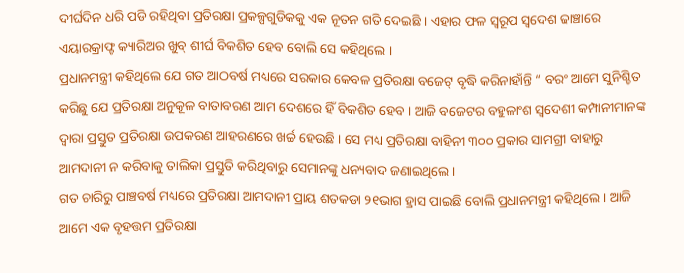ଦୀର୍ଘଦିନ ଧରି ପଡି ରହିଥିବା ପ୍ରତିରକ୍ଷା ପ୍ରକଳ୍ପଗୁଡିକକୁ ଏକ ନୂତନ ଗତି ଦେଇଛି । ଏହାର ଫଳ ସ୍ୱରୂପ ସ୍ୱଦେଶ ଢାଞ୍ଚାରେ ଏୟାରକ୍ରାଫ୍ଟ କ୍ୟାରିଅର ଖୁବ୍ ଶୀର୍ଘ ବିକଶିତ ହେବ ବୋଲି ସେ କହିଥିଲେ ।
ପ୍ରଧାନମନ୍ତ୍ରୀ କହିଥିଲେ ଯେ ଗତ ଆଠବର୍ଷ ମଧ୍ୟରେ ସରକାର କେବଳ ପ୍ରତିରକ୍ଷା ବଜେଟ୍ ବୃଦ୍ଧି କରିନାହାଁନ୍ତି “ ବରଂ ଆମେ ସୁନିଶ୍ଚିତ କରିଛୁ ଯେ ପ୍ରତିରକ୍ଷା ଅନୁକୂଳ ବାତାବରଣ ଆମ ଦେଶରେ ହିଁ ବିକଶିତ ହେବ । ଆଜି ବଜେଟର ବହୁଳାଂଶ ସ୍ୱଦେଶୀ କମ୍ପାନୀମାନଙ୍କ ଦ୍ୱାରା ପ୍ରସ୍ତୁତ ପ୍ରତିରକ୍ଷା ଉପକରଣ ଆହରଣରେ ଖର୍ଚ୍ଚ ହେଉଛି । ସେ ମଧ୍ୟ ପ୍ରତିରକ୍ଷା ବାହିନୀ ୩୦୦ ପ୍ରକାର ସାମଗ୍ରୀ ବାହାରୁ ଆମଦାନୀ ନ କରିବାକୁ ତାଲିକା ପ୍ରସ୍ତୁତି କରିଥିବାରୁ ସେମାନଙ୍କୁ ଧନ୍ୟବାଦ ଜଣାଇଥିଲେ ।
ଗତ ଚାରିରୁ ପାଞ୍ଚବର୍ଷ ମଧ୍ୟରେ ପ୍ରତିରକ୍ଷା ଆମଦାନୀ ପ୍ରାୟ ଶତକଡା ୨୧ଭାଗ ହ୍ରାସ ପାଇଛି ବୋଲି ପ୍ରଧାନମନ୍ତ୍ରୀ କହିଥିଲେ । ଆଜି ଆମେ ଏକ ବୃହତ୍ତମ ପ୍ରତିରକ୍ଷା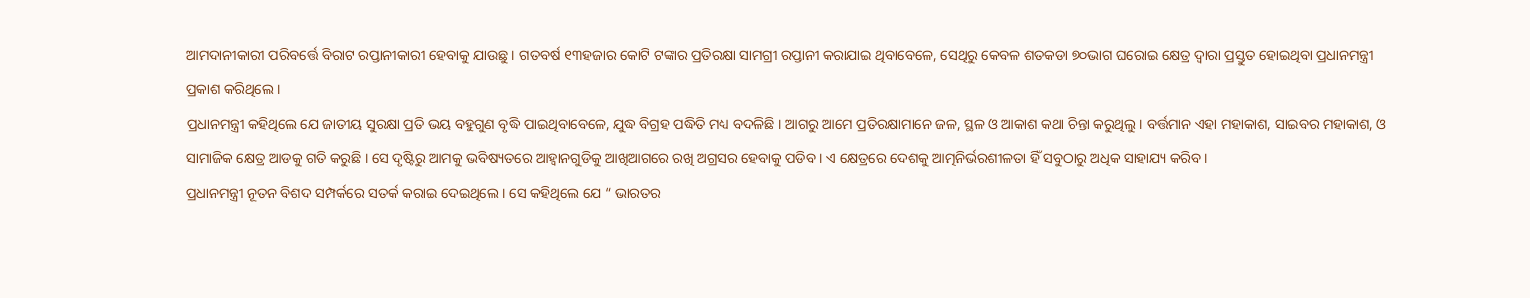ଆମଦାନୀକାରୀ ପରିବର୍ତ୍ତେ ବିରାଟ ରପ୍ତାନୀକାରୀ ହେବାକୁ ଯାଉଛୁ । ଗତବର୍ଷ ୧୩ହଜାର କୋଟି ଟଙ୍କାର ପ୍ରତିରକ୍ଷା ସାମଗ୍ରୀ ରପ୍ତାନୀ କରାଯାଇ ଥିବାବେଳେ, ସେଥିରୁ କେବଳ ଶତକଡା ୭୦ଭାଗ ଘରୋଇ କ୍ଷେତ୍ର ଦ୍ୱାରା ପ୍ରସ୍ତୁତ ହୋଇଥିବା ପ୍ରଧାନମନ୍ତ୍ରୀ ପ୍ରକାଶ କରିଥିଲେ ।
ପ୍ରଧାନମନ୍ତ୍ରୀ କହିଥିଲେ ଯେ ଜାତୀୟ ସୁରକ୍ଷା ପ୍ରତି ଭୟ ବହୁଗୁଣ ବୃଦ୍ଧି ପାଇଥିବାବେଳେ, ଯୁଦ୍ଧ ବିଗ୍ରହ ପଦ୍ଧିତି ମଧ୍ୟ ବଦଳିଛି । ଆଗରୁ ଆମେ ପ୍ରତିରକ୍ଷାମାନେ ଜଳ, ସ୍ଥଳ ଓ ଆକାଶ କଥା ଚିନ୍ତା କରୁଥିଲୁ । ବର୍ତ୍ତମାନ ଏହା ମହାକାଶ, ସାଇବର ମହାକାଶ, ଓ ସାମାଜିକ କ୍ଷେତ୍ର ଆଡକୁ ଗତି କରୁଛି । ସେ ଦୃଷ୍ଟିରୁ ଆମକୁ ଭବିଷ୍ୟତରେ ଆହ୍ୱାନଗୁଡିକୁ ଆଖିଆଗରେ ରଖି ଅଗ୍ରସର ହେବାକୁ ପଡିବ । ଏ କ୍ଷେତ୍ରରେ ଦେଶକୁ ଆତ୍ମନିର୍ଭରଶୀଳତା ହିଁ ସବୁଠାରୁ ଅଧିକ ସାହାଯ୍ୟ କରିବ ।
ପ୍ରଧାନମନ୍ତ୍ରୀ ନୂତନ ବିଶଦ ସମ୍ପର୍କରେ ସତର୍କ କରାଇ ଦେଇଥିଲେ । ସେ କହିଥିଲେ ଯେ “ ଭାରତର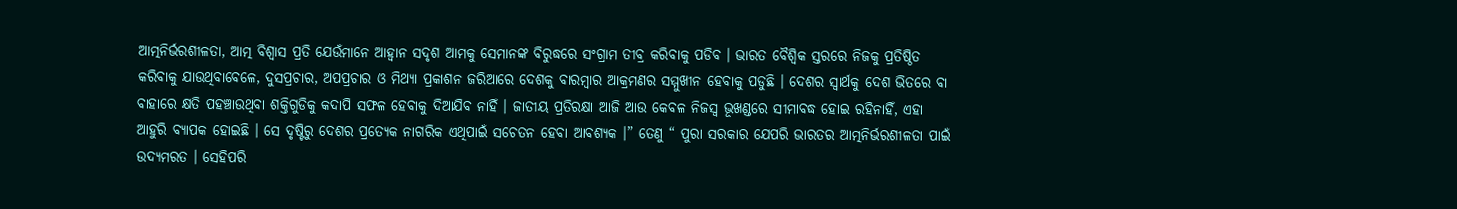ଆତ୍ମନିର୍ଭରଶୀଳତା, ଆତ୍ମ ବିଶ୍ୱାସ ପ୍ରତି ଯେଉଁମାନେ ଆହ୍ୱାନ ସଦୃଶ ଆମକୁ ସେମାନଙ୍କ ବିରୁଦ୍ଧରେ ସଂଗ୍ରାମ ତୀବ୍ର କରିବାକୁ ପଡିବ । ଭାରତ ବୈଶ୍ୱିକ ସ୍ତରରେ ନିଜକୁ ପ୍ରତିଷ୍ଠିତ କରିବାକୁ ଯାଉଥିବାବେଳେ, ଦୁସପ୍ରଚାର, ଅପପ୍ରଚାର ଓ ମିଥ୍ୟା ପ୍ରକାଶନ ଜରିଆରେ ଦେଶକୁ ବାରମ୍ବାର ଆକ୍ରମଣର ସମ୍ମୁଖୀନ ହେବାକୁ ପଡୁଛି । ଦେଶର ସ୍ୱାର୍ଥକୁ ଦେଶ ଭିତରେ ବା ବାହାରେ କ୍ଷତି ପହଞ୍ଚାଉଥିବା ଶକ୍ତିଗୁଡିକୁ କଦାପି ସଫଳ ହେବାକୁ ଦିଆଯିବ ନାହିଁ । ଜାତୀୟ ପ୍ରତିରକ୍ଷା ଆଜି ଆଉ କେବଳ ନିଜସ୍ୱ ଭୂଖଣ୍ଡରେ ସୀମାବଦ୍ଧ ହୋଇ ରହିନାହିଁ, ଏହା ଆହୁରି ବ୍ୟାପକ ହୋଇଛି । ସେ ଦୃଷ୍ଟିରୁ ଦେଶର ପ୍ରତ୍ୟେକ ନାଗରିକ ଏଥିପାଇଁ ସଚେତନ ହେବା ଆବଶ୍ୟକ ।” ତେଣୁ “ ପୁରା ସରକାର ଯେପରି ଭାରତର ଆତ୍ମନିର୍ଭରଶୀଳତା ପାଇଁ ଉଦ୍ୟମରତ । ସେହିପରି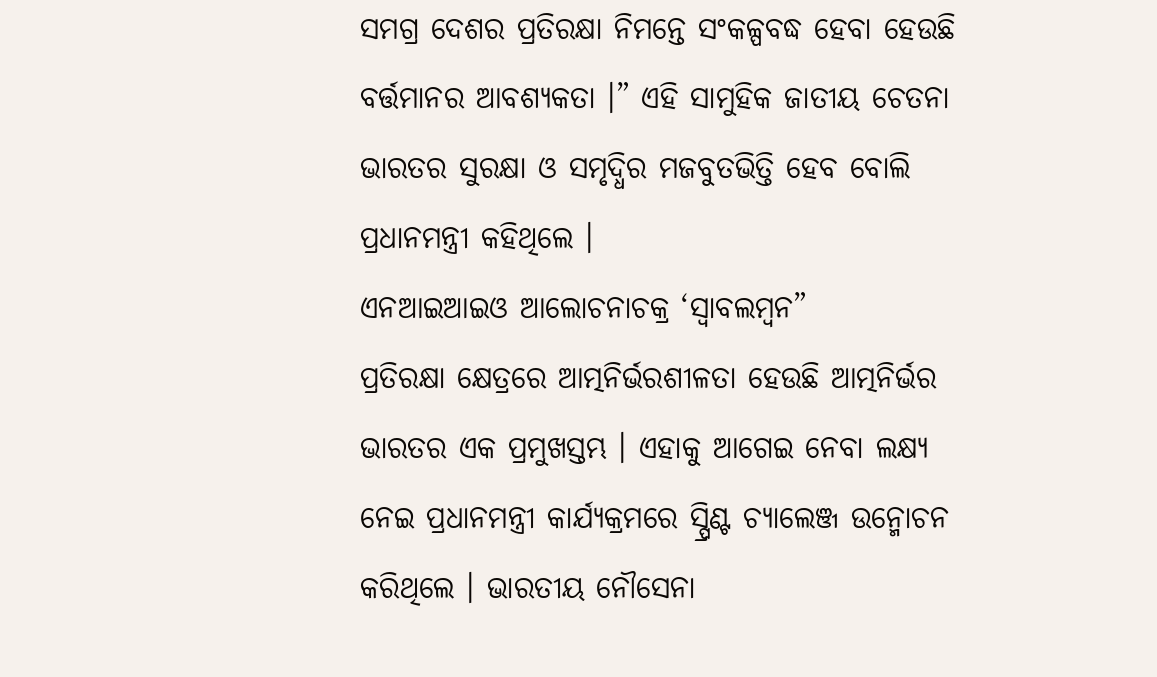ସମଗ୍ର ଦେଶର ପ୍ରତିରକ୍ଷା ନିମନ୍ତେ ସଂକଳ୍ପବଦ୍ଧ ହେବା ହେଉଛି ବର୍ତ୍ତମାନର ଆବଶ୍ୟକତା ।” ଏହି ସାମୁହିକ ଜାତୀୟ ଚେତନା ଭାରତର ସୁରକ୍ଷା ଓ ସମୃଦ୍ଧିର ମଜବୁତଭିତ୍ତି ହେବ ବୋଲି ପ୍ରଧାନମନ୍ତ୍ରୀ କହିଥିଲେ ।
ଏନଆଇଆଇଓ ଆଲୋଚନାଚକ୍ର ‘ସ୍ୱାବଲମ୍ବନ”
ପ୍ରତିରକ୍ଷା କ୍ଷେତ୍ରରେ ଆତ୍ମନିର୍ଭରଶୀଳତା ହେଉଛି ଆତ୍ମନିର୍ଭର ଭାରତର ଏକ ପ୍ରମୁଖସ୍ତମ୍ଭ । ଏହାକୁ ଆଗେଇ ନେବା ଲକ୍ଷ୍ୟ ନେଇ ପ୍ରଧାନମନ୍ତ୍ରୀ କାର୍ଯ୍ୟକ୍ରମରେ ସ୍ପ୍ରିଣ୍ଟ ଚ୍ୟାଲେଞ୍ଜ ଉନ୍ମୋଚନ କରିଥିଲେ । ଭାରତୀୟ ନୌସେନା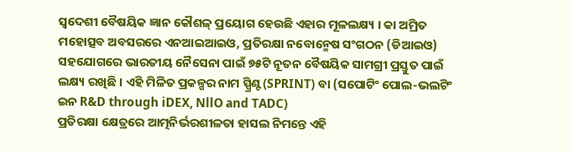ସ୍ୱଦେଶୀ ବୈଷୟିକ ଜ୍ଞାନ କୌଶଳ୍ ପ୍ରୟୋଗ ହେଉଛି ଏହାର ମୂଳଲକ୍ଷ୍ୟ । କା ଅମ୍ରିତ ମହୋତ୍ସବ ଅବସରରେ ଏନଆଇଆଇଓ, ପ୍ରତିରକ୍ଷା ନବୋନ୍ମେଷ ସଂଗଠନ (ଡିଆଇଓ) ସହଯୋଗରେ ଭାରତୀୟ ନୈସେନା ପାଇଁ ୭୫ଟି ନୂତନ ବୈଷୟିକ ସାମଗ୍ରୀ ପ୍ରସ୍ତୁତ ପାଇଁ ଲକ୍ଷ୍ୟ ରଖିଛି । ଏହି ମିଳିତ ପ୍ରକଳ୍ପର ନାମ ସ୍ପ୍ରିଣ୍ଟ(SPRINT) ବା (ସପୋଟିଂ ପୋଲ-ଭଲଟିଂ ଇନ R&D through iDEX, NllO and TADC)
ପ୍ରତିରକ୍ଷା କ୍ଷେତ୍ରରେ ଆତ୍ମନିର୍ଭରଶୀଳତା ହାସଲ ନିମନ୍ତେ ଏହି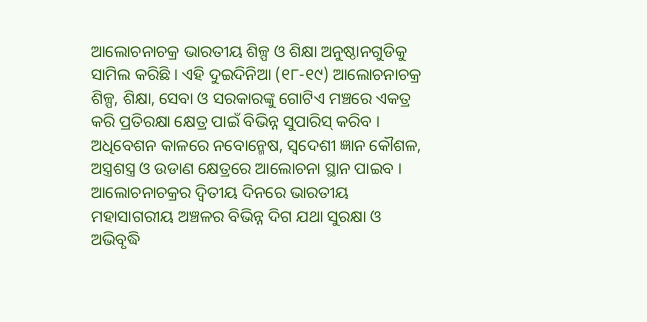ଆଲୋଚନାଚକ୍ର ଭାରତୀୟ ଶିଳ୍ପ ଓ ଶିକ୍ଷା ଅନୁଷ୍ଠାନଗୁଡିକୁ ସାମିଲ କରିଛି । ଏହି ଦୁଇଦିନିଆ (୧୮-୧୯) ଆଲୋଚନାଚକ୍ର ଶିଳ୍ପ, ଶିକ୍ଷା, ସେବା ଓ ସରକାରଙ୍କୁ ଗୋଟିଏ ମଞ୍ଚରେ ଏକତ୍ର କରି ପ୍ରତିରକ୍ଷା କ୍ଷେତ୍ର ପାଇଁ ବିଭିନ୍ନ ସୁପାରିସ୍ କରିବ ।
ଅଧିବେଶନ କାଳରେ ନବୋନ୍ମେଷ, ସ୍ୱଦେଶୀ ଜ୍ଞାନ କୌଶଳ, ଅସ୍ତ୍ରଶସ୍ତ୍ର ଓ ଉଡାଣ କ୍ଷେତ୍ରରେ ଆଲୋଚନା ସ୍ଥାନ ପାଇବ ।
ଆଲୋଚନାଚକ୍ରର ଦ୍ୱିତୀୟ ଦିନରେ ଭାରତୀୟ ମହାସାଗରୀୟ ଅଞ୍ଚଳର ବିଭିନ୍ନ ଦିଗ ଯଥା ସୁରକ୍ଷା ଓ ଅଭିବୃଦ୍ଧି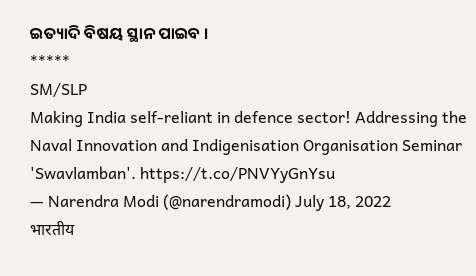ଇତ୍ୟାଦି ବିଷୟ ସ୍ଥାନ ପାଇବ ।
*****
SM/SLP
Making India self-reliant in defence sector! Addressing the Naval Innovation and Indigenisation Organisation Seminar 'Swavlamban'. https://t.co/PNVYyGnYsu
— Narendra Modi (@narendramodi) July 18, 2022
भारतीय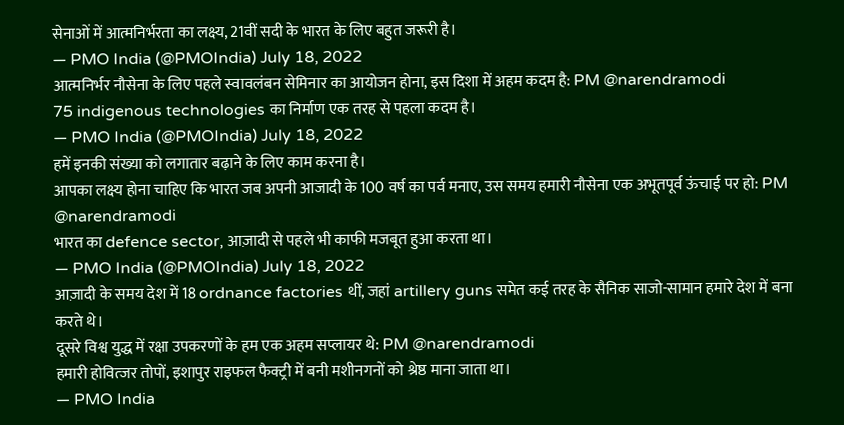सेनाओं में आत्मनिर्भरता का लक्ष्य, 21वीं सदी के भारत के लिए बहुत जरूरी है।
— PMO India (@PMOIndia) July 18, 2022
आत्मनिर्भर नौसेना के लिए पहले स्वावलंबन सेमिनार का आयोजन होना, इस दिशा में अहम कदम है: PM @narendramodi
75 indigenous technologies का निर्माण एक तरह से पहला कदम है।
— PMO India (@PMOIndia) July 18, 2022
हमें इनकी संख्या को लगातार बढ़ाने के लिए काम करना है।
आपका लक्ष्य होना चाहिए कि भारत जब अपनी आजादी के 100 वर्ष का पर्व मनाए, उस समय हमारी नौसेना एक अभूतपूर्व ऊंचाई पर हो: PM @narendramodi
भारत का defence sector, आज़ादी से पहले भी काफी मजबूत हुआ करता था।
— PMO India (@PMOIndia) July 18, 2022
आज़ादी के समय देश में 18 ordnance factories थीं, जहां artillery guns समेत कई तरह के सैनिक साजो-सामान हमारे देश में बना करते थे।
दूसरे विश्व युद्ध में रक्षा उपकरणों के हम एक अहम सप्लायर थे: PM @narendramodi
हमारी होवित्जर तोपों, इशापुर राइफल फैक्ट्री में बनी मशीनगनों को श्रेष्ठ माना जाता था।
— PMO India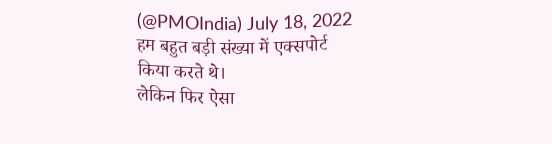(@PMOIndia) July 18, 2022
हम बहुत बड़ी संख्या में एक्सपोर्ट किया करते थे।
लेकिन फिर ऐसा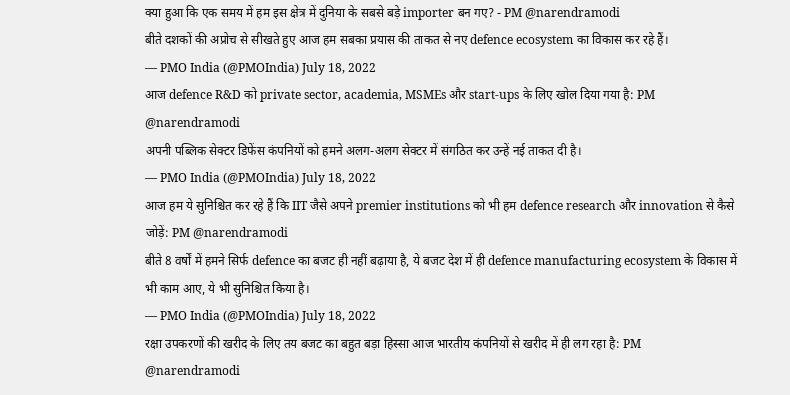क्या हुआ कि एक समय में हम इस क्षेत्र में दुनिया के सबसे बड़े importer बन गए? - PM @narendramodi
बीते दशकों की अप्रोच से सीखते हुए आज हम सबका प्रयास की ताकत से नए defence ecosystem का विकास कर रहे हैं।
— PMO India (@PMOIndia) July 18, 2022
आज defence R&D को private sector, academia, MSMEs और start-ups के लिए खोल दिया गया है: PM @narendramodi
अपनी पब्लिक सेक्टर डिफेंस कंपनियों को हमने अलग-अलग सेक्टर में संगठित कर उन्हें नई ताकत दी है।
— PMO India (@PMOIndia) July 18, 2022
आज हम ये सुनिश्चित कर रहे हैं कि IIT जैसे अपने premier institutions को भी हम defence research और innovation से कैसे जोड़ें: PM @narendramodi
बीते 8 वर्षों में हमने सिर्फ defence का बजट ही नहीं बढ़ाया है, ये बजट देश में ही defence manufacturing ecosystem के विकास में भी काम आए, ये भी सुनिश्चित किया है।
— PMO India (@PMOIndia) July 18, 2022
रक्षा उपकरणों की खरीद के लिए तय बजट का बहुत बड़ा हिस्सा आज भारतीय कंपनियों से खरीद में ही लग रहा है: PM @narendramodi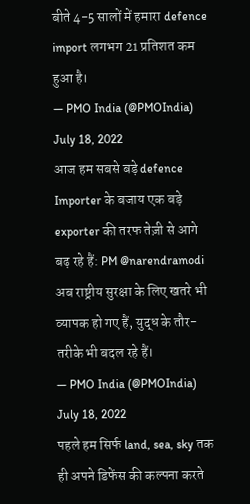बीते 4-5 सालों में हमारा defence import लगभग 21 प्रतिशत कम हुआ है।
— PMO India (@PMOIndia) July 18, 2022
आज हम सबसे बड़े defence Importer के बजाय एक बड़े exporter की तरफ तेज़ी से आगे बढ़ रहे हैं: PM @narendramodi
अब राष्ट्रीय सुरक्षा के लिए खतरे भी व्यापक हो गए हैं, युद्ध के तौर-तरीके भी बदल रहे हैं।
— PMO India (@PMOIndia) July 18, 2022
पहले हम सिर्फ land, sea, sky तक ही अपने डिफेंस की कल्पना करते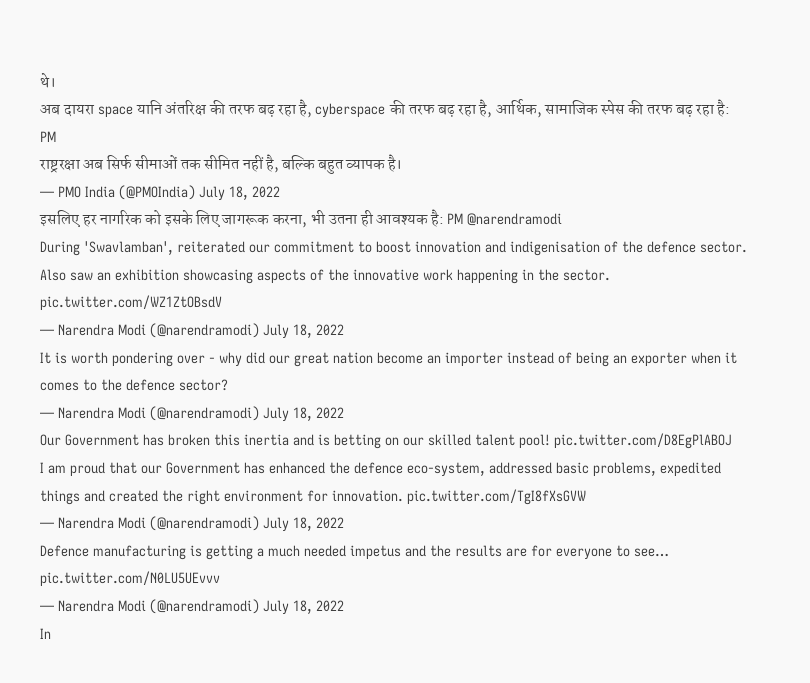थे।
अब दायरा space यानि अंतरिक्ष की तरफ बढ़ रहा है, cyberspace की तरफ बढ़ रहा है, आर्थिक, सामाजिक स्पेस की तरफ बढ़ रहा है: PM
राष्ट्ररक्षा अब सिर्फ सीमाओं तक सीमित नहीं है, बल्कि बहुत व्यापक है।
— PMO India (@PMOIndia) July 18, 2022
इसलिए हर नागरिक को इसके लिए जागरूक करना, भी उतना ही आवश्यक है: PM @narendramodi
During 'Swavlamban', reiterated our commitment to boost innovation and indigenisation of the defence sector. Also saw an exhibition showcasing aspects of the innovative work happening in the sector. pic.twitter.com/WZ1ZtOBsdV
— Narendra Modi (@narendramodi) July 18, 2022
It is worth pondering over - why did our great nation become an importer instead of being an exporter when it comes to the defence sector?
— Narendra Modi (@narendramodi) July 18, 2022
Our Government has broken this inertia and is betting on our skilled talent pool! pic.twitter.com/D8EgPlABOJ
I am proud that our Government has enhanced the defence eco-system, addressed basic problems, expedited things and created the right environment for innovation. pic.twitter.com/TgI8fXsGVW
— Narendra Modi (@narendramodi) July 18, 2022
Defence manufacturing is getting a much needed impetus and the results are for everyone to see… pic.twitter.com/N0LU5UEvvv
— Narendra Modi (@narendramodi) July 18, 2022
In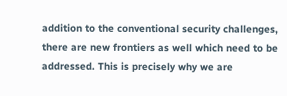addition to the conventional security challenges, there are new frontiers as well which need to be addressed. This is precisely why we are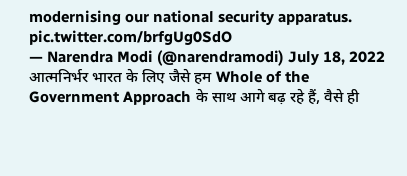modernising our national security apparatus. pic.twitter.com/brfgUg0SdO
— Narendra Modi (@narendramodi) July 18, 2022
आत्मनिर्भर भारत के लिए जैसे हम Whole of the Government Approach के साथ आगे बढ़ रहे हैं, वैसे ही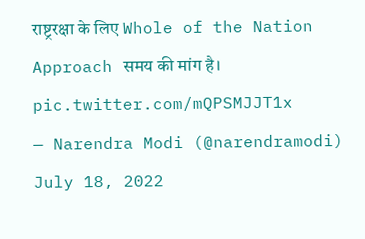राष्ट्ररक्षा के लिए Whole of the Nation Approach समय की मांग है। pic.twitter.com/mQPSMJJT1x
— Narendra Modi (@narendramodi) July 18, 2022